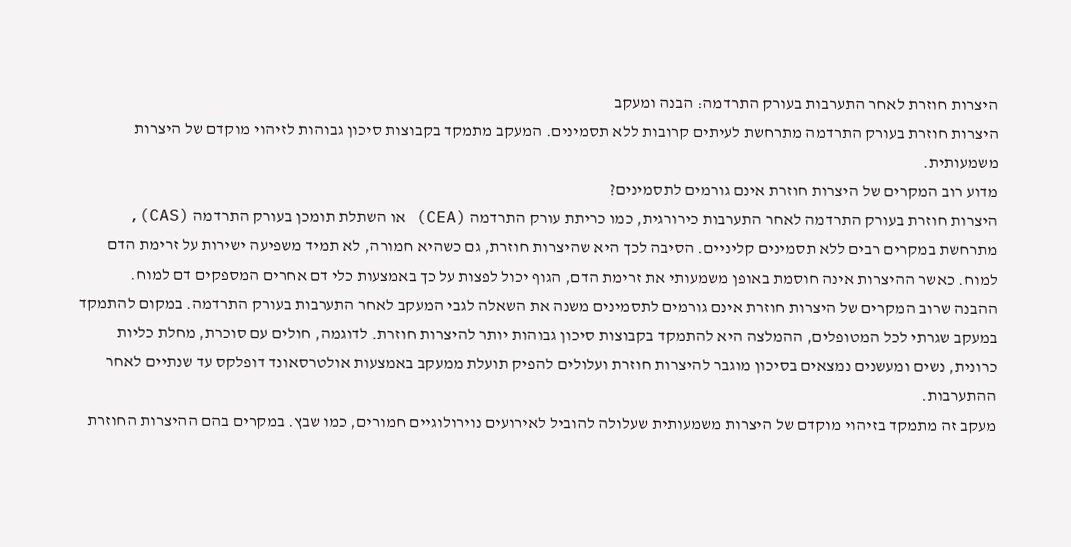היצרות חוזרת לאחר התערבות בעורק התרדמה: הבנה ומעקב
היצרות חוזרת בעורק התרדמה מתרחשת לעיתים קרובות ללא תסמינים. המעקב מתמקד בקבוצות סיכון גבוהות לזיהוי מוקדם של היצרות משמעותית.
מדוע רוב המקרים של היצרות חוזרת אינם גורמים לתסמינים?
היצרות חוזרת בעורק התרדמה לאחר התערבות כירורגית, כמו כריתת עורק התרדמה (CEA) או השתלת תומכן בעורק התרדמה (CAS), מתרחשת במקרים רבים ללא תסמינים קליניים. הסיבה לכך היא שהיצרות חוזרת, גם כשהיא חמורה, לא תמיד משפיעה ישירות על זרימת הדם למוח. כאשר ההיצרות אינה חוסמת באופן משמעותי את זרימת הדם, הגוף יכול לפצות על כך באמצעות כלי דם אחרים המספקים דם למוח.
ההבנה שרוב המקרים של היצרות חוזרת אינם גורמים לתסמינים משנה את השאלה לגבי המעקב לאחר התערבות בעורק התרדמה. במקום להתמקד במעקב שגרתי לכל המטופלים, ההמלצה היא להתמקד בקבוצות סיכון גבוהות יותר להיצרות חוזרת. לדוגמה, חולים עם סוכרת, מחלת כליות כרונית, נשים ומעשנים נמצאים בסיכון מוגבר להיצרות חוזרת ועלולים להפיק תועלת ממעקב באמצעות אולטרסאונד דופלקס עד שנתיים לאחר ההתערבות.
מעקב זה מתמקד בזיהוי מוקדם של היצרות משמעותית שעלולה להוביל לאירועים נוירולוגיים חמורים, כמו שבץ. במקרים בהם ההיצרות החוזרת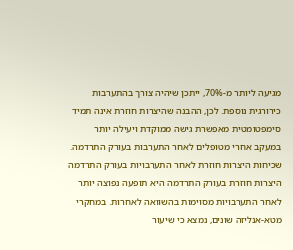מגיעה ליותר מ-70%, ייתכן שיהיה צורך בהתערבות כירורגית נוספת. לכן, ההבנה שהיצרות חוזרת אינה תמיד סימפטומטית מאפשרת גישה ממוקדת ויעילה יותר במעקב אחרי מטופלים לאחר התערבות בעורק התרדמה.
שכיחות היצרות חוזרת לאחר התערבויות בעורק התרדמה
היצרות חוזרת בעורק התרדמה היא תופעה נפוצה יותר לאחר התערבויות מסוימות בהשוואה לאחרות. במחקרי מטא-אנליזה שונים, נמצא כי שיעור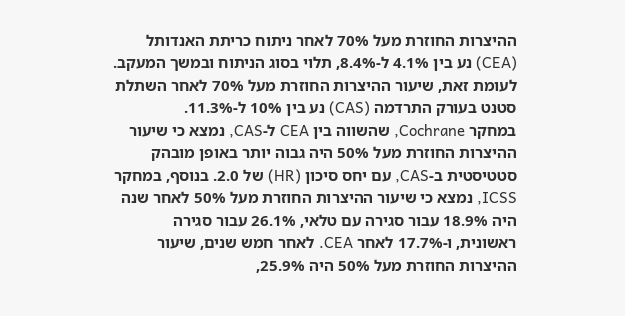ההיצרות החוזרת מעל 70% לאחר ניתוח כריתת האנדותל (CEA) נע בין 4.1% ל-8.4%, תלוי בסוג הניתוח ובמשך המעקב. לעומת זאת, שיעור ההיצרות החוזרת מעל 70% לאחר השתלת סטנט בעורק התרדמה (CAS) נע בין 10% ל-11.3%.
במחקר Cochrane, שהשווה בין CEA ל-CAS, נמצא כי שיעור ההיצרות החוזרת מעל 50% היה גבוה יותר באופן מובהק סטטיסטית ב-CAS, עם יחס סיכון (HR) של 2.0. בנוסף, במחקר ICSS, נמצא כי שיעור ההיצרות החוזרת מעל 50% לאחר שנה היה 18.9% עבור סגירה עם טלאי, 26.1% עבור סגירה ראשונית, ו-17.7% לאחר CEA. לאחר חמש שנים, שיעור ההיצרות החוזרת מעל 50% היה 25.9%,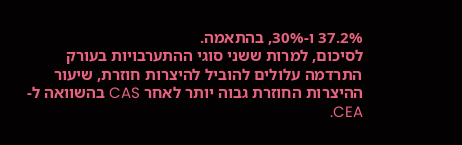37.2% ו-30%, בהתאמה.
לסיכום, למרות ששני סוגי ההתערבויות בעורק התרדמה עלולים להוביל להיצרות חוזרת, שיעור ההיצרות החוזרת גבוה יותר לאחר CAS בהשוואה ל-CEA.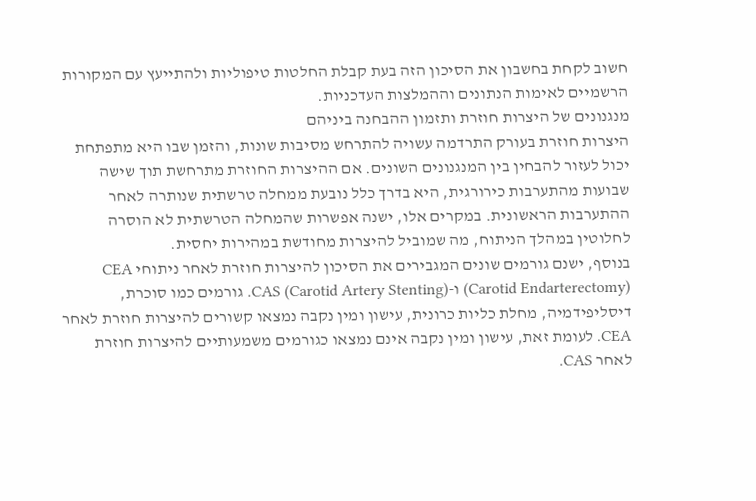חשוב לקחת בחשבון את הסיכון הזה בעת קבלת החלטות טיפוליות ולהתייעץ עם המקורות הרשמיים לאימות הנתונים וההמלצות העדכניות.
מנגנונים של היצרות חוזרת ותזמון ההבחנה ביניהם
היצרות חוזרת בעורק התרדמה עשויה להתרחש מסיבות שונות, והזמן שבו היא מתפתחת יכול לעזור להבחין בין המנגנונים השונים. אם ההיצרות החוזרת מתרחשת תוך שישה שבועות מהתערבות כירורגית, היא בדרך כלל נובעת ממחלה טרשתית שנותרה לאחר ההתערבות הראשונית. במקרים אלו, ישנה אפשרות שהמחלה הטרשתית לא הוסרה לחלוטין במהלך הניתוח, מה שמוביל להיצרות מחודשת במהירות יחסית.
בנוסף, ישנם גורמים שונים המגבירים את הסיכון להיצרות חוזרת לאחר ניתוחי CEA (Carotid Endarterectomy) ו-CAS (Carotid Artery Stenting). גורמים כמו סוכרת, דיסליפידמיה, מחלת כליות כרונית, עישון ומין נקבה נמצאו קשורים להיצרות חוזרת לאחר CEA. לעומת זאת, עישון ומין נקבה אינם נמצאו כגורמים משמעותיים להיצרות חוזרת לאחר CAS.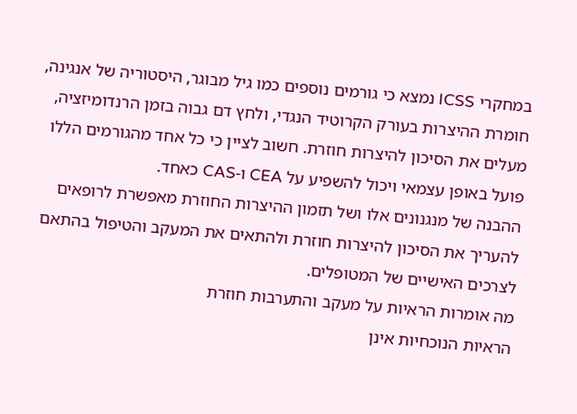במחקרי ICSS נמצא כי גורמים נוספים כמו גיל מבוגר, היסטוריה של אנגינה, חומרת ההיצרות בעורק הקרוטיד הנגדי, ולחץ דם גבוה בזמן הרנדומיזציה, מעלים את הסיכון להיצרות חוזרת. חשוב לציין כי כל אחד מהגורמים הללו פועל באופן עצמאי ויכול להשפיע על CEA ו-CAS כאחד.
ההבנה של מנגנונים אלו ושל תזמון ההיצרות החוזרת מאפשרת לרופאים להעריך את הסיכון להיצרות חוזרת ולהתאים את המעקב והטיפול בהתאם לצרכים האישיים של המטופלים.
מה אומרות הראיות על מעקב והתערבות חוזרת
הראיות הנוכחיות אינן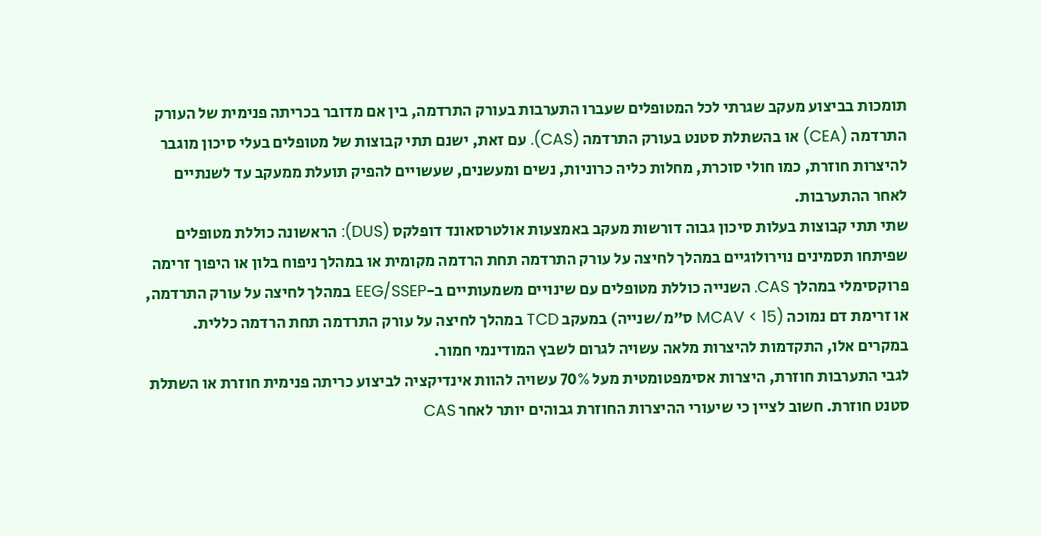תומכות בביצוע מעקב שגרתי לכל המטופלים שעברו התערבות בעורק התרדמה, בין אם מדובר בכריתה פנימית של העורק התרדמה (CEA) או בהשתלת סטנט בעורק התרדמה (CAS). עם זאת, ישנם תתי קבוצות של מטופלים בעלי סיכון מוגבר להיצרות חוזרת, כמו חולי סוכרת, מחלות כליה כרוניות, נשים ומעשנים, שעשויים להפיק תועלת ממעקב עד לשנתיים לאחר ההתערבות.
שתי תתי קבוצות בעלות סיכון גבוה דורשות מעקב באמצעות אולטרסאונד דופלקס (DUS): הראשונה כוללת מטופלים שפיתחו תסמינים נוירולוגיים במהלך לחיצה על עורק התרדמה תחת הרדמה מקומית או במהלך ניפוח בלון או היפוך זרימה פרוקסימלי במהלך CAS. השנייה כוללת מטופלים עם שינויים משמעותיים ב-EEG/SSEP במהלך לחיצה על עורק התרדמה, או זרימת דם נמוכה (MCAV < 15 ס"מ/שנייה) במעקב TCD במהלך לחיצה על עורק התרדמה תחת הרדמה כללית. במקרים אלו, התקדמות להיצרות מלאה עשויה לגרום לשבץ המודינמי חמור.
לגבי התערבות חוזרת, היצרות אסימפטומטית מעל 70% עשויה להוות אינדיקציה לביצוע כריתה פנימית חוזרת או השתלת סטנט חוזרת. חשוב לציין כי שיעורי ההיצרות החוזרת גבוהים יותר לאחר CAS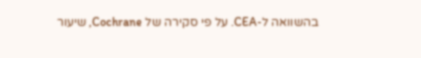בהשוואה ל-CEA. על פי סקירה של Cochrane, שיעור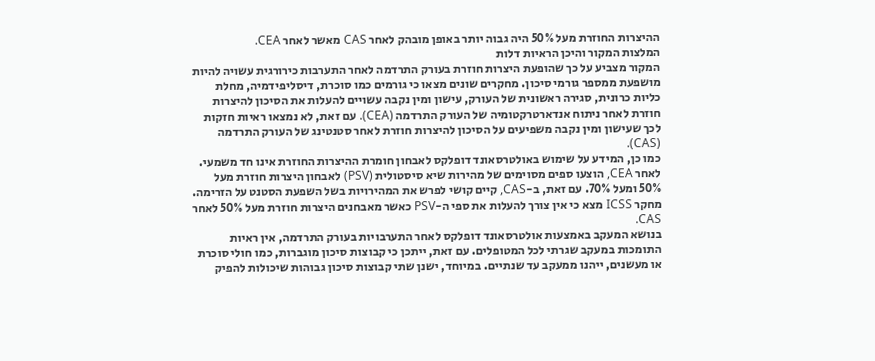ההיצרות החוזרת מעל 50% היה גבוה יותר באופן מובהק לאחר CAS מאשר לאחר CEA.
המלצות המקור והיכן הראיות דלות
המקור מצביע על כך שהופעת היצרות חוזרת בעורק התרדמה לאחר התערבות כירורגית עשויה להיות מושפעת ממספר גורמי סיכון. מחקרים שונים מצאו כי גורמים כמו סוכרת, דיסליפידמיה, מחלת כליות כרונית, סגירה ראשונית של העורק, עישון ומין נקבה עשויים להעלות את הסיכון להיצרות חוזרת לאחר ניתוח אנדארטרקטומיה של העורק התרדמה (CEA). עם זאת, לא נמצאו ראיות חזקות לכך שעישון ומין נקבה משפיעים על הסיכון להיצרות חוזרת לאחר סטנטינג של העורק התרדמה (CAS).
כמו כן, המידע על שימוש באולטרסאונד דופלקס לאבחון חומרת ההיצרות החוזרת אינו חד משמעי. לאחר CEA, הוצעו ספים מסוימים של מהירות שיא סיסטולית (PSV) לאבחון היצרות חוזרת מעל 50% ומעל 70%. עם זאת, ב-CAS, קיים קושי לפרש את המהירויות בשל השפעת הסטנט על הזרימה. מחקר ICSS מצא כי אין צורך להעלות את ספי ה-PSV כאשר מאבחנים היצרות חוזרת מעל 50% לאחר CAS.
בנושא המעקב באמצעות אולטרסאונד דופלקס לאחר התערבויות בעורק התרדמה, אין ראיות התומכות במעקב שגרתי לכל המטופלים. עם זאת, ייתכן כי קבוצות סיכון מוגברות, כמו חולי סוכרת או מעשנים, ייהנו ממעקב עד שנתיים. במיוחד, ישנן שתי קבוצות סיכון גבוהות שיכולות להפיק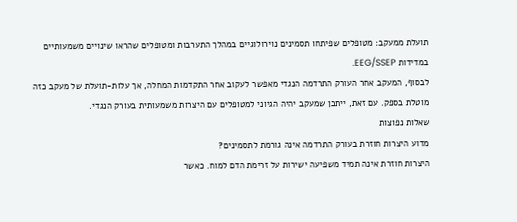תועלת ממעקב: מטופלים שפיתחו תסמינים נוירולוגיים במהלך התערבות ומטופלים שהראו שינויים משמעותיים במדידות EEG/SSEP.
לבסוף, המעקב אחר העורק התרדמה הנגדי מאפשר לעקוב אחר התקדמות המחלה, אך עלות-תועלת של מעקב כזה מוטלת בספק. עם זאת, ייתכן שמעקב יהיה הגיוני למטופלים עם היצרות משמעותית בעורק הנגדי.
שאלות נפוצות
מדוע היצרות חוזרת בעורק התרדמה אינה גורמת לתסמינים?
היצרות חוזרת אינה תמיד משפיעה ישירות על זרימת הדם למוח. כאשר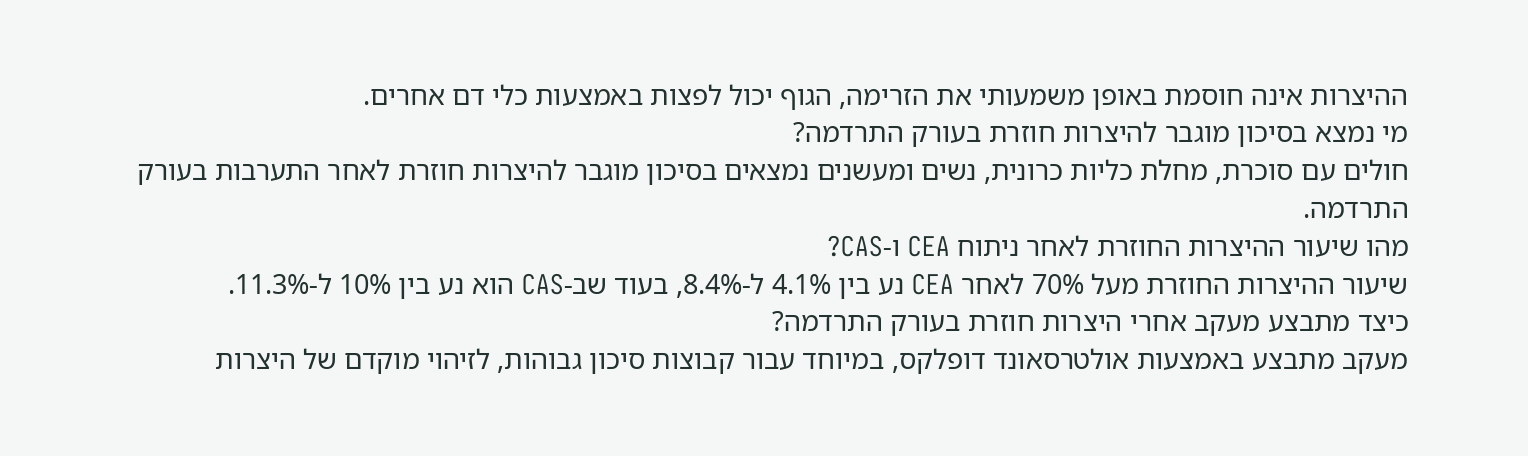ההיצרות אינה חוסמת באופן משמעותי את הזרימה, הגוף יכול לפצות באמצעות כלי דם אחרים.
מי נמצא בסיכון מוגבר להיצרות חוזרת בעורק התרדמה?
חולים עם סוכרת, מחלת כליות כרונית, נשים ומעשנים נמצאים בסיכון מוגבר להיצרות חוזרת לאחר התערבות בעורק התרדמה.
מהו שיעור ההיצרות החוזרת לאחר ניתוח CEA ו-CAS?
שיעור ההיצרות החוזרת מעל 70% לאחר CEA נע בין 4.1% ל-8.4%, בעוד שב-CAS הוא נע בין 10% ל-11.3%.
כיצד מתבצע מעקב אחרי היצרות חוזרת בעורק התרדמה?
מעקב מתבצע באמצעות אולטרסאונד דופלקס, במיוחד עבור קבוצות סיכון גבוהות, לזיהוי מוקדם של היצרות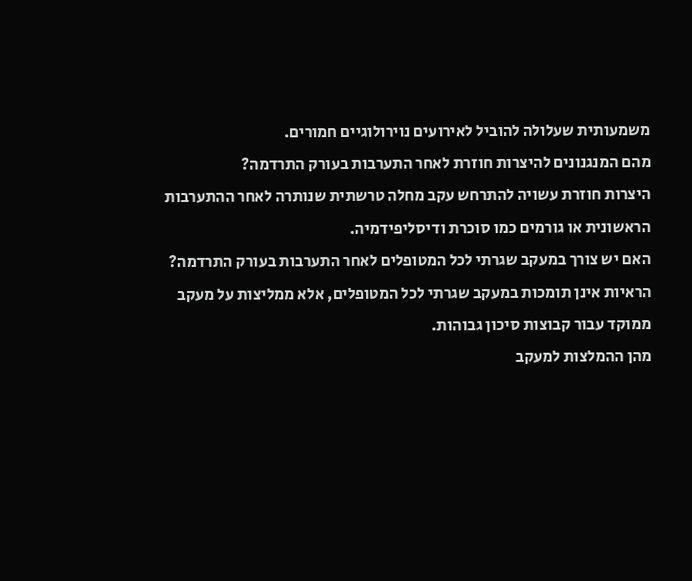משמעותית שעלולה להוביל לאירועים נוירולוגיים חמורים.
מהם המנגנונים להיצרות חוזרת לאחר התערבות בעורק התרדמה?
היצרות חוזרת עשויה להתרחש עקב מחלה טרשתית שנותרה לאחר ההתערבות הראשונית או גורמים כמו סוכרת ודיסליפידמיה.
האם יש צורך במעקב שגרתי לכל המטופלים לאחר התערבות בעורק התרדמה?
הראיות אינן תומכות במעקב שגרתי לכל המטופלים, אלא ממליצות על מעקב ממוקד עבור קבוצות סיכון גבוהות.
מהן ההמלצות למעקב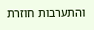והתערבות חוזרת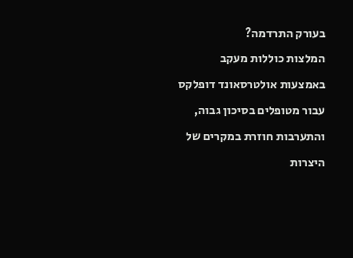בעורק התרדמה?
המלצות כוללות מעקב באמצעות אולטרסאונד דופלקס עבור מטופלים בסיכון גבוה, והתערבות חוזרת במקרים של היצרות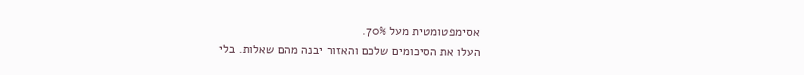אסימפטומטית מעל 70%.
העלו את הסיכומים שלכם והאזור יבנה מהם שאלות. בלי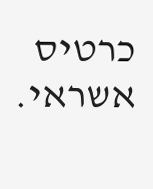כרטיס אשראי.